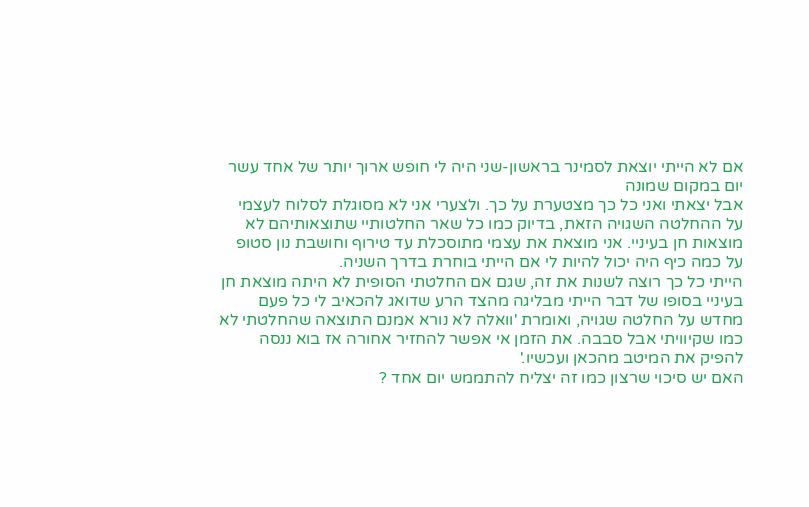אם לא הייתי יוצאת לסמינר בראשון-שני היה לי חופש ארוך יותר של אחד עשר יום במקום שמונה
אבל יצאתי ואני כל כך מצטערת על כך. ולצערי אני לא מסוגלת לסלוח לעצמי על ההחלטה השגויה הזאת, בדיוק כמו כל שאר החלטותיי שתוצאותיהם לא מוצאות חן בעיניי. אני מוצאת את עצמי מתוסכלת עד טירוף וחושבת נון סטופ על כמה כיף היה יכול להיות לי אם הייתי בוחרת בדרך השניה.
הייתי כל כך רוצה לשנות את זה, שגם אם החלטתי הסופית לא היתה מוצאת חן בעיניי בסופו של דבר הייתי מבליגה מהצד הרע שדואג להכאיב לי כל פעם מחדש על החלטה שגויה, ואומרת 'וואלה לא נורא אמנם התוצאה שהחלטתי לא כמו שקיוויתי אבל סבבה. את הזמן אי אפשר להחזיר אחורה אז בוא ננסה להפיק את המיטב מהכאן ועכשיו.'
האם יש סיכוי שרצון כמו זה יצליח להתממש יום אחד ?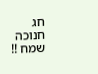חג חנוכה שמח !!